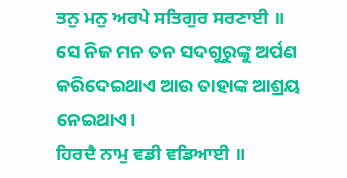ਤਨੁ ਮਨੁ ਅਰਪੇ ਸਤਿਗੁਰ ਸਰਣਾਈ ॥
ସେ ନିଜ ମନ ତନ ସଦଗୁରୁଙ୍କୁ ଅର୍ପଣ କରିଦେଇଥାଏ ଆଉ ତାହାଙ୍କ ଆଶ୍ରୟ ନେଇଥାଏ।
ਹਿਰਦੈ ਨਾਮੁ ਵਡੀ ਵਡਿਆਈ ॥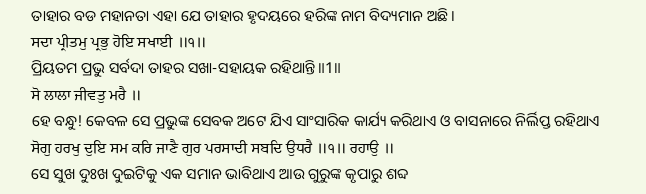ତାହାର ବଡ ମହାନତା ଏହା ଯେ ତାହାର ହୃଦୟରେ ହରିଙ୍କ ନାମ ବିଦ୍ୟମାନ ଅଛି।
ਸਦਾ ਪ੍ਰੀਤਮੁ ਪ੍ਰਭੁ ਹੋਇ ਸਖਾਈ ॥੧॥
ପ୍ରିୟତମ ପ୍ରଭୁ ସର୍ବଦା ତାହର ସଖା-ସହାୟକ ରହିଥାନ୍ତି॥1॥
ਸੋ ਲਾਲਾ ਜੀਵਤੁ ਮਰੈ ॥
ହେ ବନ୍ଧୁ! କେବଳ ସେ ପ୍ରଭୁଙ୍କ ସେବକ ଅଟେ ଯିଏ ସାଂସାରିକ କାର୍ଯ୍ୟ କରିଥାଏ ଓ ବାସନାରେ ନିର୍ଲିପ୍ତ ରହିଥାଏ
ਸੋਗੁ ਹਰਖੁ ਦੁਇ ਸਮ ਕਰਿ ਜਾਣੈ ਗੁਰ ਪਰਸਾਦੀ ਸਬਦਿ ਉਧਰੈ ॥੧॥ ਰਹਾਉ ॥
ସେ ସୁଖ ଦୁଃଖ ଦୁଇଟିକୁ ଏକ ସମାନ ଭାବିଥାଏ ଆଉ ଗୁରୁଙ୍କ କୃପାରୁ ଶବ୍ଦ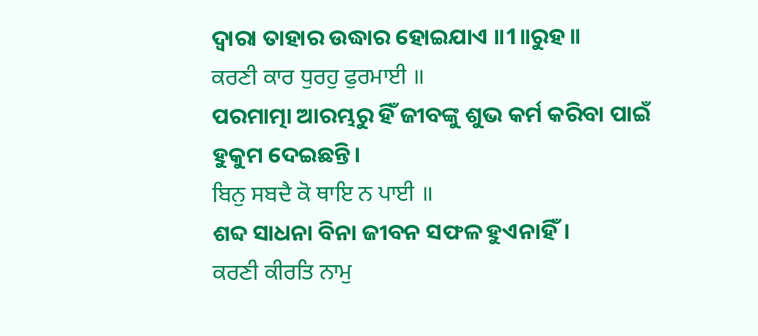ଦ୍ଵାରା ତାହାର ଉଦ୍ଧାର ହୋଇଯାଏ ॥1॥ରୁହ॥
ਕਰਣੀ ਕਾਰ ਧੁਰਹੁ ਫੁਰਮਾਈ ॥
ପରମାତ୍ମା ଆରମ୍ଭରୁ ହିଁ ଜୀବଙ୍କୁ ଶୁଭ କର୍ମ କରିବା ପାଇଁ ହୁକୁମ ଦେଇଛନ୍ତି।
ਬਿਨੁ ਸਬਦੈ ਕੋ ਥਾਇ ਨ ਪਾਈ ॥
ଶବ୍ଦ ସାଧନା ବିନା ଜୀବନ ସଫଳ ହୁଏନାହିଁ।
ਕਰਣੀ ਕੀਰਤਿ ਨਾਮੁ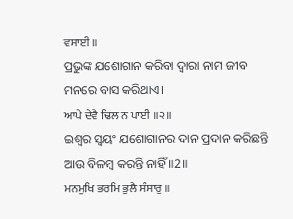ਵਸਾਈ ॥
ପ୍ରଭୁଙ୍କ ଯଶୋଗାନ କରିବା ଦ୍ଵାରା ନାମ ଜୀବ ମନରେ ବାସ କରିଥାଏ।
ਆਪੇ ਦੇਵੈ ਢਿਲ ਨ ਪਾਈ ॥੨॥
ଇଶ୍ଵର ସ୍ଵୟଂ ଯଶୋଗାନର ଦାନ ପ୍ରଦାନ କରିଛନ୍ତି ଆଉ ବିଳମ୍ବ କରନ୍ତି ନାହିଁ ॥2॥
ਮਨਮੁਖਿ ਭਰਮਿ ਭੁਲੈ ਸੰਸਾਰੁ ॥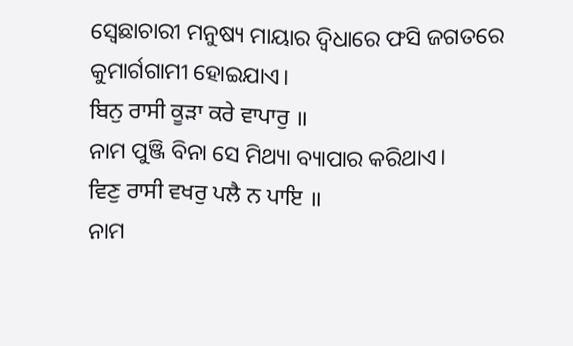ସ୍ଵେଛାଚାରୀ ମନୁଷ୍ୟ ମାୟାର ଦ୍ଵିଧାରେ ଫସି ଜଗତରେ କୁମାର୍ଗଗାମୀ ହୋଇଯାଏ।
ਬਿਨੁ ਰਾਸੀ ਕੂੜਾ ਕਰੇ ਵਾਪਾਰੁ ॥
ନାମ ପୁଞ୍ଜି ବିନା ସେ ମିଥ୍ୟା ବ୍ୟାପାର କରିଥାଏ।
ਵਿਣੁ ਰਾਸੀ ਵਖਰੁ ਪਲੈ ਨ ਪਾਇ ॥
ନାମ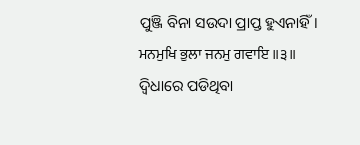ପୁଞ୍ଜି ବିନା ସଉଦା ପ୍ରାପ୍ତ ହୁଏନାହିଁ।
ਮਨਮੁਖਿ ਭੁਲਾ ਜਨਮੁ ਗਵਾਇ ॥੩॥
ଦ୍ଵିଧାରେ ପଡିଥିବା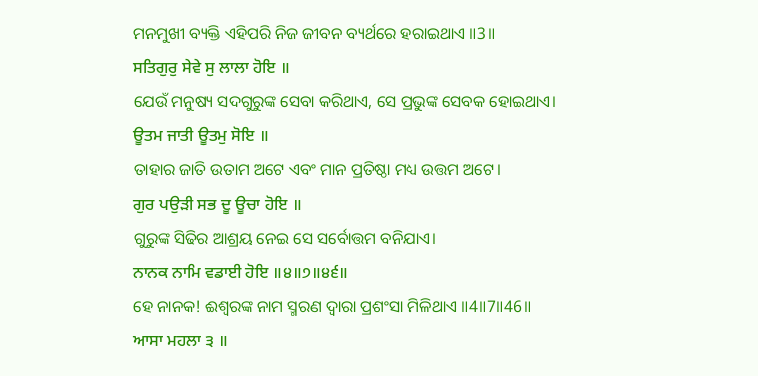ମନମୁଖୀ ବ୍ୟକ୍ତି ଏହିପରି ନିଜ ଜୀବନ ବ୍ୟର୍ଥରେ ହରାଇଥାଏ ॥3॥
ਸਤਿਗੁਰੁ ਸੇਵੇ ਸੁ ਲਾਲਾ ਹੋਇ ॥
ଯେଉଁ ମନୁଷ୍ୟ ସଦଗୁରୁଙ୍କ ସେବା କରିଥାଏ, ସେ ପ୍ରଭୁଙ୍କ ସେବକ ହୋଇଥାଏ।
ਊਤਮ ਜਾਤੀ ਊਤਮੁ ਸੋਇ ॥
ତାହାର ଜାତି ଉତାମ ଅଟେ ଏବଂ ମାନ ପ୍ରତିଷ୍ଠା ମଧ୍ୟ ଉତ୍ତମ ଅଟେ।
ਗੁਰ ਪਉੜੀ ਸਭ ਦੂ ਊਚਾ ਹੋਇ ॥
ଗୁରୁଙ୍କ ସିଢିର ଆଶ୍ରୟ ନେଇ ସେ ସର୍ବୋତ୍ତମ ବନିଯାଏ।
ਨਾਨਕ ਨਾਮਿ ਵਡਾਈ ਹੋਇ ॥੪॥੭॥੪੬॥
ହେ ନାନକ! ଈଶ୍ଵରଙ୍କ ନାମ ସ୍ମରଣ ଦ୍ଵାରା ପ୍ରଶଂସା ମିଳିଥାଏ ॥4॥7॥46॥
ਆਸਾ ਮਹਲਾ ੩ ॥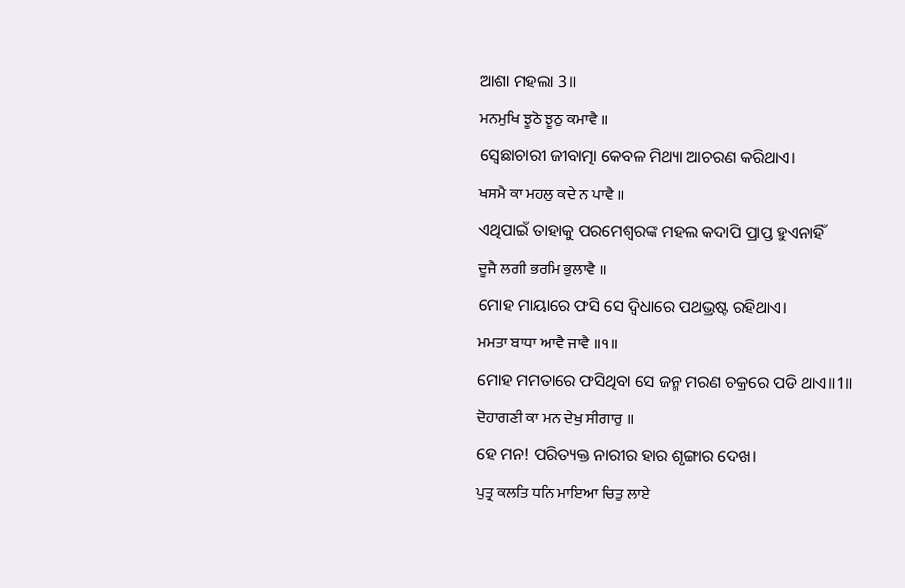ଆଶା ମହଲା 3॥
ਮਨਮੁਖਿ ਝੂਠੋ ਝੂਠੁ ਕਮਾਵੈ ॥
ସ୍ଵେଛାଚାରୀ ଜୀବାତ୍ମା କେବଳ ମିଥ୍ୟା ଆଚରଣ କରିଥାଏ।
ਖਸਮੈ ਕਾ ਮਹਲੁ ਕਦੇ ਨ ਪਾਵੈ ॥
ଏଥିପାଇଁ ତାହାକୁ ପରମେଶ୍ଵରଙ୍କ ମହଲ କଦାପି ପ୍ରାପ୍ତ ହୁଏନାହିଁ
ਦੂਜੈ ਲਗੀ ਭਰਮਿ ਭੁਲਾਵੈ ॥
ମୋହ ମାୟାରେ ଫସି ସେ ଦ୍ଵିଧାରେ ପଥଭ୍ରଷ୍ଟ ରହିଥାଏ।
ਮਮਤਾ ਬਾਧਾ ਆਵੈ ਜਾਵੈ ॥੧॥
ମୋହ ମମତାରେ ଫସିଥିବା ସେ ଜନ୍ମ ମରଣ ଚକ୍ରରେ ପଡି ଥାଏ॥1॥
ਦੋਹਾਗਣੀ ਕਾ ਮਨ ਦੇਖੁ ਸੀਗਾਰੁ ॥
ହେ ମନ! ପରିତ୍ୟକ୍ତ ନାରୀର ହାର ଶୃଙ୍ଗାର ଦେଖ।
ਪੁਤ੍ਰ ਕਲਤਿ ਧਨਿ ਮਾਇਆ ਚਿਤੁ ਲਾਏ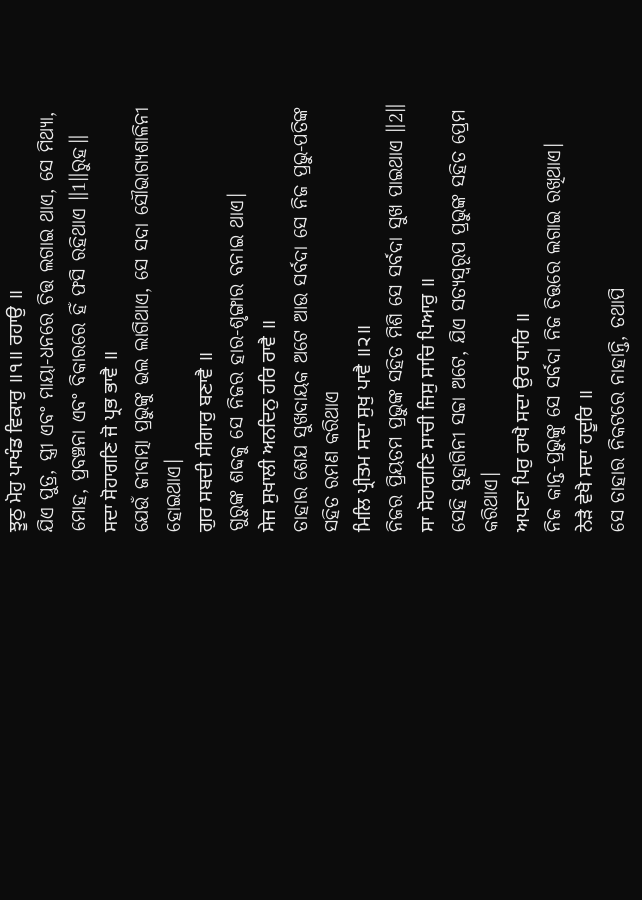ਝੂਠੁ ਮੋਹੁ ਪਾਖੰਡ ਵਿਕਾਰੁ ॥੧॥ ਰਹਾਉ ॥
ଯିଏ ପୁତ୍ର, ସ୍ତ୍ରୀ ଏବଂ ମାୟା-ଧନରେ ଚିତ୍ତ ଲଗାଇ ଥାଏ, ସେ ମିଥ୍ୟା, ମୋହ, ପ୍ରବଞ୍ଚନା ଏବଂ ବିକାରରେ ହିଁ ଫସି ରହିଥାଏ ॥1॥ରୁହ॥
ਸਦਾ ਸੋਹਾਗਣਿ ਜੋ ਪ੍ਰਭ ਭਾਵੈ ॥
ଯେଉଁ ଜୀବାତ୍ମା ପ୍ରଭୁଙ୍କୁ ଭଲ ଲାଗିଥାଏ, ସେ ସଦା ସୌଭାଗ୍ୟଶାଳିନୀ ହୋଇଥାଏ।
ਗੁਰ ਸਬਦੀ ਸੀਗਾਰੁ ਬਣਾਵੈ ॥
ଗୁରୁଙ୍କ ଶବ୍ଦକୁ ସେ ନିଜର ହାର-ଶୃଙ୍ଗାର ବନାଇ ଥାଏ।
ਸੇਜ ਸੁਖਾਲੀ ਅਨਦਿਨੁ ਹਰਿ ਰਾਵੈ ॥
ତାହାର ଶେଯ ସୁଖଦାୟକ ଅଟେ ଆଉ ସର୍ବଦା ସେ ନିଜ ପ୍ରଭୁ-ପତିଙ୍କ ସହିତ ରମଣ କରିଥାଏ
ਮਿਲਿ ਪ੍ਰੀਤਮ ਸਦਾ ਸੁਖੁ ਪਾਵੈ ॥੨॥
ନିଜର ପ୍ରିୟତମ ପ୍ରଭୁଙ୍କ ସହିତ ମିଶି ସେ ସର୍ବଦା ସୁଖ ପାଇଥାଏ ॥2॥
ਸਾ ਸੋਹਾਗਣਿ ਸਾਚੀ ਜਿਸੁ ਸਾਚਿ ਪਿਆਰੁ ॥
ସେହି ସୁହାଗିନୀ ସଚ୍ଚା ଅଟେ, ଯିଏ ସତ୍ୟସ୍ଵରୂପ ପ୍ରଭୁଙ୍କ ସହିତ ପ୍ରେମ କରିଥାଏ।
ਅਪਣਾ ਪਿਰੁ ਰਾਖੈ ਸਦਾ ਉਰ ਧਾਰਿ ॥
ନିଜ କାନ୍ତ-ପ୍ରଭୁଙ୍କୁ ସେ ସର୍ବଦା ନିଜ ଚିତ୍ତରେ ଲଗାଇ ରଖିଥାଏ।
ਨੇੜੈ ਵੇਖੈ ਸਦਾ ਹਦੂਰਿ ॥
ସେ ତାହାର ନିକଟରେ ନାହାନ୍ତି, ତଥାପି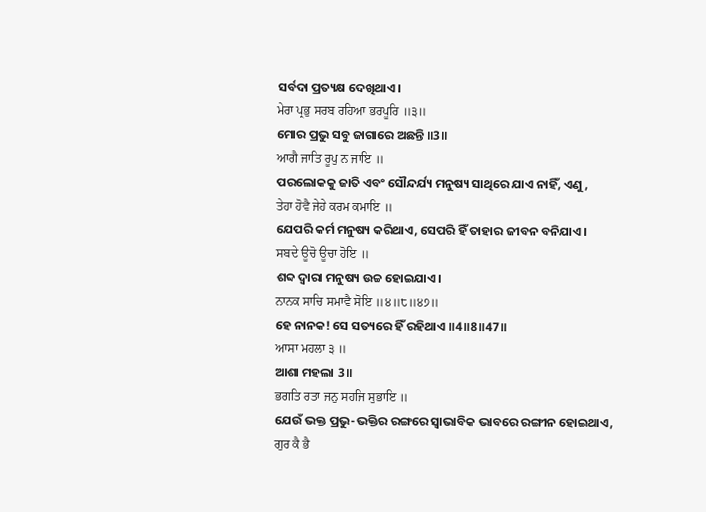ସର୍ବଦା ପ୍ରତ୍ୟକ୍ଷ ଦେଖିଥାଏ।
ਮੇਰਾ ਪ੍ਰਭੁ ਸਰਬ ਰਹਿਆ ਭਰਪੂਰਿ ॥੩॥
ମୋର ପ୍ରଭୁ ସବୁ ଜାଗାରେ ଅଛନ୍ତି ॥3॥
ਆਗੈ ਜਾਤਿ ਰੂਪੁ ਨ ਜਾਇ ॥
ପରଲୋକକୁ ଜାତି ଏବଂ ସୌନ୍ଦର୍ଯ୍ୟ ମନୁଷ୍ୟ ସାଥିରେ ଯାଏ ନାହିଁ, ଏଣୁ,
ਤੇਹਾ ਹੋਵੈ ਜੇਹੇ ਕਰਮ ਕਮਾਇ ॥
ଯେପରି କର୍ମ ମନୁଷ୍ୟ କରିଥାଏ, ସେପରି ହିଁ ତାହାର ଜୀବନ ବନିଯାଏ।
ਸਬਦੇ ਊਚੋ ਊਚਾ ਹੋਇ ॥
ଶବ୍ଦ ଦ୍ଵାରା ମନୁଷ୍ୟ ଉଚ୍ଚ ହୋଇଯାଏ।
ਨਾਨਕ ਸਾਚਿ ਸਮਾਵੈ ਸੋਇ ॥੪॥੮॥੪੭॥
ହେ ନାନକ! ସେ ସତ୍ୟରେ ହିଁ ରହିଥାଏ ॥4॥8॥47॥
ਆਸਾ ਮਹਲਾ ੩ ॥
ଆଶା ମହଲା 3॥
ਭਗਤਿ ਰਤਾ ਜਨੁ ਸਹਜਿ ਸੁਭਾਇ ॥
ଯେଉଁ ଭକ୍ତ ପ୍ରଭୁ-ଭକ୍ତିର ରଙ୍ଗରେ ସ୍ଵାଭାବିକ ଭାବରେ ରଙ୍ଗୀନ ହୋଇଥାଏ,
ਗੁਰ ਕੈ ਭੈ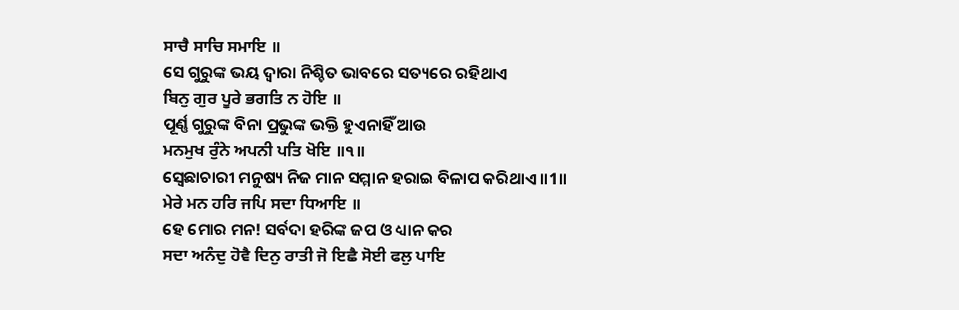ਸਾਚੈ ਸਾਚਿ ਸਮਾਇ ॥
ସେ ଗୁରୁଙ୍କ ଭୟ ଦ୍ଵାରା ନିଶ୍ଚିତ ଭାବରେ ସତ୍ୟରେ ରହିଥାଏ
ਬਿਨੁ ਗੁਰ ਪੂਰੇ ਭਗਤਿ ਨ ਹੋਇ ॥
ପୂର୍ଣ୍ଣ ଗୁରୁଙ୍କ ବିନା ପ୍ରଭୁଙ୍କ ଭକ୍ତି ହୁଏନାହିଁ ଆଉ
ਮਨਮੁਖ ਰੁੰਨੇ ਅਪਨੀ ਪਤਿ ਖੋਇ ॥੧॥
ସ୍ଵେଛାଚାରୀ ମନୁଷ୍ୟ ନିଜ ମାନ ସମ୍ମାନ ହରାଇ ବିଳାପ କରିଥାଏ ॥1॥
ਮੇਰੇ ਮਨ ਹਰਿ ਜਪਿ ਸਦਾ ਧਿਆਇ ॥
ହେ ମୋର ମନ! ସର୍ବଦା ହରିଙ୍କ ଜପ ଓ ଧ୍ୟାନ କର
ਸਦਾ ਅਨੰਦੁ ਹੋਵੈ ਦਿਨੁ ਰਾਤੀ ਜੋ ਇਛੈ ਸੋਈ ਫਲੁ ਪਾਇ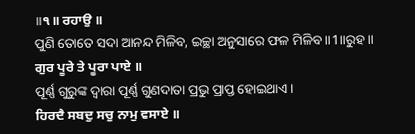॥੧॥ ਰਹਾਉ ॥
ପୁଣି ତୋତେ ସଦା ଆନନ୍ଦ ମିଳିବ, ଇଚ୍ଛା ଅନୁସାରେ ଫଳ ମିଳିବ ॥1॥ରୁହ॥
ਗੁਰ ਪੂਰੇ ਤੇ ਪੂਰਾ ਪਾਏ ॥
ପୂର୍ଣ୍ଣ ଗୁରୁଙ୍କ ଦ୍ଵାରା ପୂର୍ଣ୍ଣ ଗୁଣଦାତା ପ୍ରଭୁ ପ୍ରାପ୍ତ ହୋଇଥାଏ।
ਹਿਰਦੈ ਸਬਦੁ ਸਚੁ ਨਾਮੁ ਵਸਾਏ ॥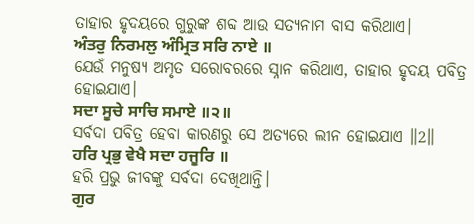ତାହାର ହୃଦୟରେ ଗୁରୁଙ୍କ ଶବ୍ଦ ଆଉ ସତ୍ୟନାମ ବାସ କରିଥାଏ।
ਅੰਤਰੁ ਨਿਰਮਲੁ ਅੰਮ੍ਰਿਤ ਸਰਿ ਨਾਏ ॥
ଯେଉଁ ମନୁଷ୍ୟ ଅମୃତ ସରୋବରରେ ସ୍ନାନ କରିଥାଏ, ତାହାର ହୃଦୟ ପବିତ୍ର ହୋଇଯାଏ।
ਸਦਾ ਸੂਚੇ ਸਾਚਿ ਸਮਾਏ ॥੨॥
ସର୍ବଦା ପବିତ୍ର ହେବା କାରଣରୁ ସେ ଅତ୍ୟରେ ଲୀନ ହୋଇଯାଏ ॥2॥
ਹਰਿ ਪ੍ਰਭੁ ਵੇਖੈ ਸਦਾ ਹਜੂਰਿ ॥
ହରି ପ୍ରଭୁ ଜୀବଙ୍କୁ ସର୍ବଦା ଦେଖିଥାନ୍ତି।
ਗੁਰ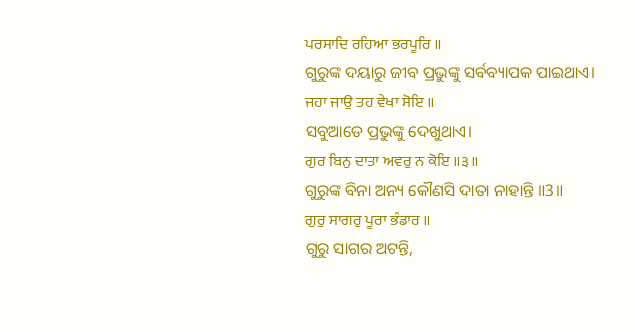ਪਰਸਾਦਿ ਰਹਿਆ ਭਰਪੂਰਿ ॥
ଗୁରୁଙ୍କ ଦୟାରୁ ଜୀବ ପ୍ରଭୁଙ୍କୁ ସର୍ବବ୍ୟାପକ ପାଇଥାଏ।
ਜਹਾ ਜਾਉ ਤਹ ਵੇਖਾ ਸੋਇ ॥
ସବୁଆଡେ ପ୍ରଭୁଙ୍କୁ ଦେଖୁଥାଏ।
ਗੁਰ ਬਿਨੁ ਦਾਤਾ ਅਵਰੁ ਨ ਕੋਇ ॥੩॥
ଗୁରୁଙ୍କ ବିନା ଅନ୍ୟ କୌଣସି ଦାତା ନାହାନ୍ତି ॥3॥
ਗੁਰੁ ਸਾਗਰੁ ਪੂਰਾ ਭੰਡਾਰ ॥
ଗୁରୁ ସାଗର ଅଟନ୍ତି,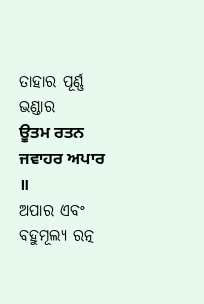ତାହାର ପୂର୍ଣ୍ଣ ଭଣ୍ଡାର
ਊਤਮ ਰਤਨ ਜਵਾਹਰ ਅਪਾਰ ॥
ଅପାର ଏବଂ ବହୁମୂଲ୍ୟ ରତ୍ନ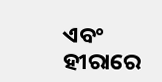ଏବଂ ହୀରାରେ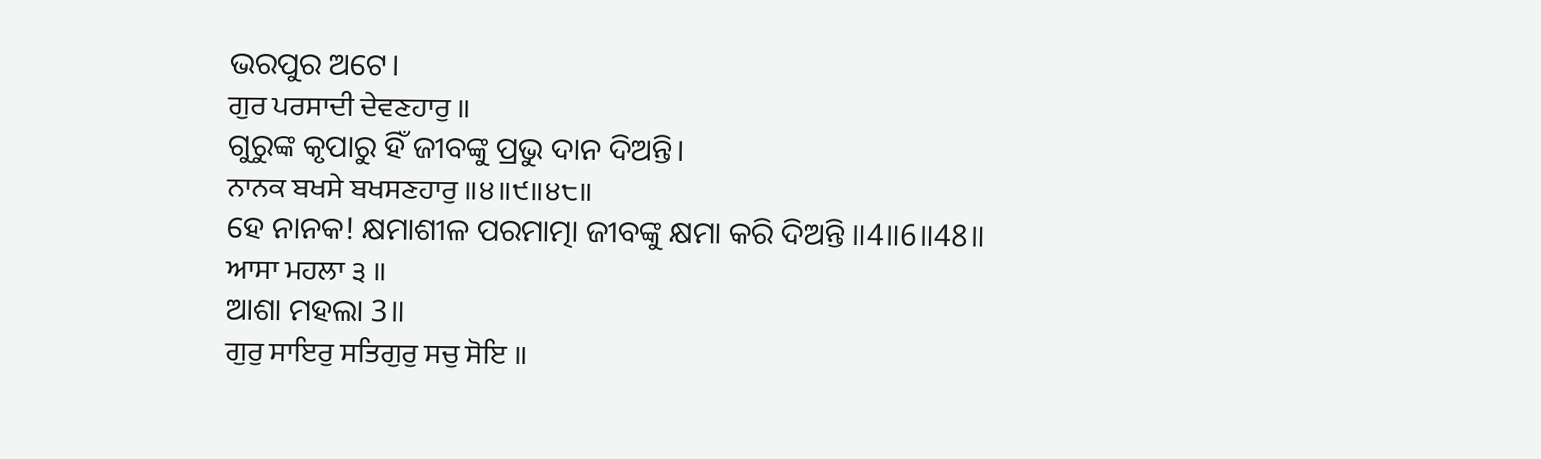ଭରପୁର ଅଟେ।
ਗੁਰ ਪਰਸਾਦੀ ਦੇਵਣਹਾਰੁ ॥
ଗୁରୁଙ୍କ କୃପାରୁ ହିଁ ଜୀବଙ୍କୁ ପ୍ରଭୁ ଦାନ ଦିଅନ୍ତି।
ਨਾਨਕ ਬਖਸੇ ਬਖਸਣਹਾਰੁ ॥੪॥੯॥੪੮॥
ହେ ନାନକ! କ୍ଷମାଶୀଳ ପରମାତ୍ମା ଜୀବଙ୍କୁ କ୍ଷମା କରି ଦିଅନ୍ତି ॥4॥6॥48॥
ਆਸਾ ਮਹਲਾ ੩ ॥
ଆଶା ମହଲା 3॥
ਗੁਰੁ ਸਾਇਰੁ ਸਤਿਗੁਰੁ ਸਚੁ ਸੋਇ ॥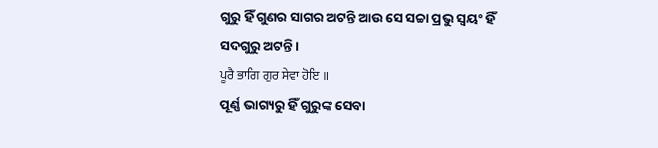ଗୁରୁ ହିଁ ଗୁଣର ସାଗର ଅଟନ୍ତି ଆଉ ସେ ସଚ୍ଚା ପ୍ରଭୁ ସ୍ଵୟଂ ହିଁ ସଦଗୁରୁ ଅଟନ୍ତି।
ਪੂਰੈ ਭਾਗਿ ਗੁਰ ਸੇਵਾ ਹੋਇ ॥
ପୂର୍ଣ୍ଣ ଭାଗ୍ୟରୁ ହିଁ ଗୁରୁଙ୍କ ସେବା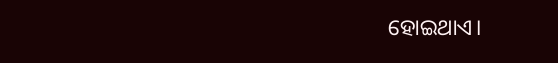ହୋଇଥାଏ।